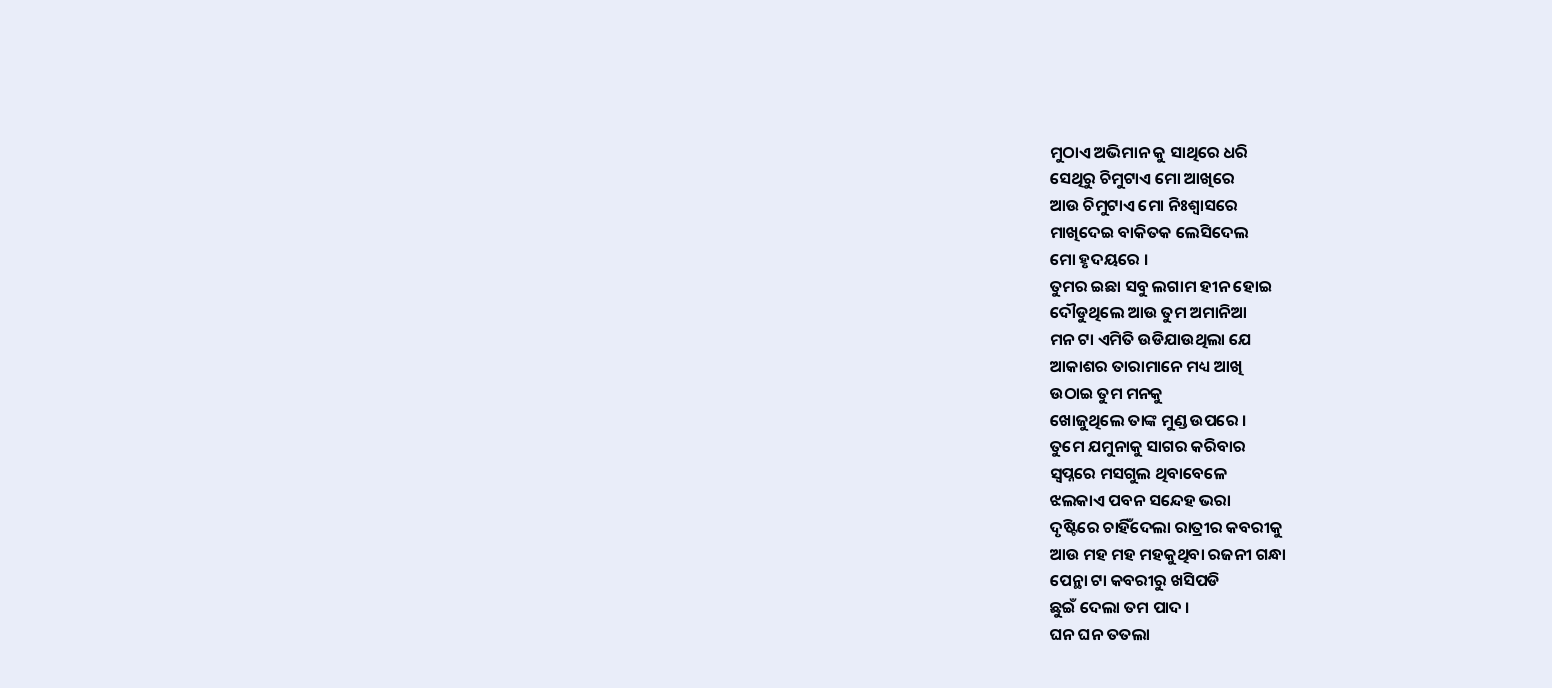ମୁଠାଏ ଅଭିମାନ କୁ ସାଥିରେ ଧରି
ସେଥିରୁ ଚିମୁଟାଏ ମୋ ଆଖିରେ
ଆଉ ଚିମୁଟାଏ ମୋ ନିଃଶ୍ଵାସରେ
ମାଖିଦେଇ ବାକିତକ ଲେସିଦେଲ
ମୋ ହୃଦୟରେ ।
ତୁମର ଇଛା ସବୁ ଲଗାମ ହୀନ ହୋଇ
ଦୌଡୁଥିଲେ ଆଉ ତୁମ ଅମାନିଆ
ମନ ଟା ଏମିତି ଉଡିଯାଉଥିଲା ଯେ
ଆକାଶର ତାରାମାନେ ମଧ୍ୟ ଆଖି
ଉଠାଇ ତୁମ ମନକୁ
ଖୋଜୁଥିଲେ ତାଙ୍କ ମୁଣ୍ଡ ଉପରେ ।
ତୁମେ ଯମୁନାକୁ ସାଗର କରିବାର
ସ୍ୱପ୍ନରେ ମସଗୁଲ ଥିବାବେଳେ
ଝଲକାଏ ପବନ ସନ୍ଦେହ ଭରା
ଦୃଷ୍ଟିରେ ଚାହିଁଦେଲା ରାତ୍ରୀର କବରୀକୁ
ଆଉ ମହ ମହ ମହକୁଥିବା ରଜନୀ ଗନ୍ଧା
ପେନ୍ଥା ଟା କବରୀରୁ ଖସିପଡି
ଛୁଇଁ ଦେଲା ତମ ପାଦ ।
ଘନ ଘନ ତତଲା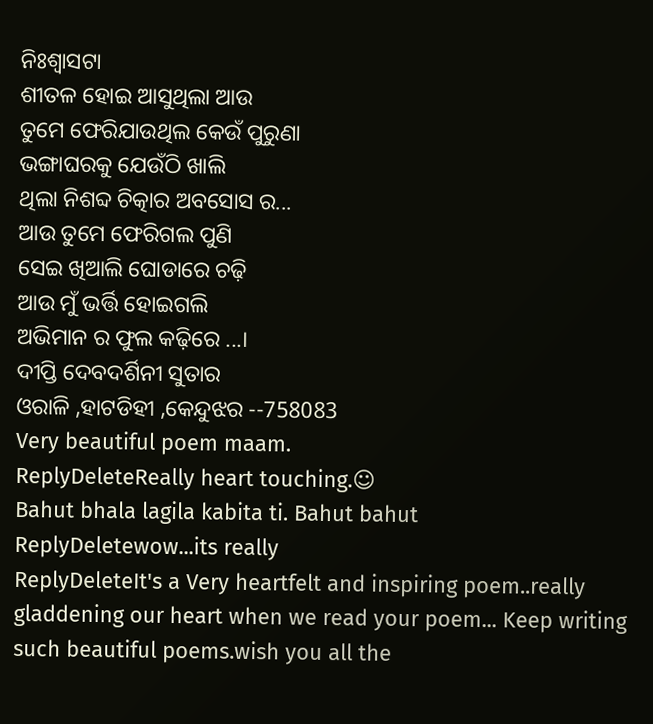ନିଃଶ୍ଵାସଟା
ଶୀତଳ ହୋଇ ଆସୁଥିଲା ଆଉ
ତୁମେ ଫେରିଯାଉଥିଲ କେଉଁ ପୁରୁଣା
ଭଙ୍ଗାଘରକୁ ଯେଉଁଠି ଖାଲି
ଥିଲା ନିଶବ୍ଦ ଚିତ୍କାର ଅବସୋସ ର...
ଆଉ ତୁମେ ଫେରିଗଲ ପୁଣି
ସେଇ ଖିଆଲି ଘୋଡାରେ ଚଢ଼ି
ଆଉ ମୁଁ ଭର୍ତ୍ତି ହୋଇଗଲି
ଅଭିମାନ ର ଫୁଲ କଢ଼ିରେ ...।
ଦୀପ୍ତି ଦେବଦର୍ଶିନୀ ସୁତାର
ଓରାଳି ,ହାଟଡିହୀ ,କେନ୍ଦୁଝର --758083
Very beautiful poem maam.
ReplyDeleteReally heart touching.☺
Bahut bhala lagila kabita ti. Bahut bahut
ReplyDeletewow...its really
ReplyDeleteIt's a Very heartfelt and inspiring poem..really gladdening our heart when we read your poem... Keep writing such beautiful poems.wish you all the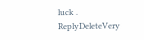luck .
ReplyDeleteVery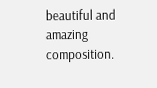beautiful and amazing composition.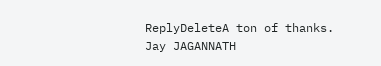ReplyDeleteA ton of thanks.
Jay JAGANNATH